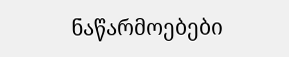ნაწარმოებები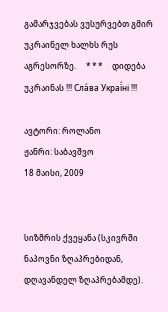გამარჯვებას ვუსურვებთ გმირ უკრაინელ ხალხს რუს აგრესორზე.     * * *     დიდება უკრაინას !!! Сла́ва Украї́ні !!!

ავტორი: როლანო
ჟანრი: საბავშვო
18 მაისი, 2009


სიზმრის ქვეყანა (სკივრში ნაპოვნი ზღაპრებიდან, დღავანდელ ზღაპრებამდე).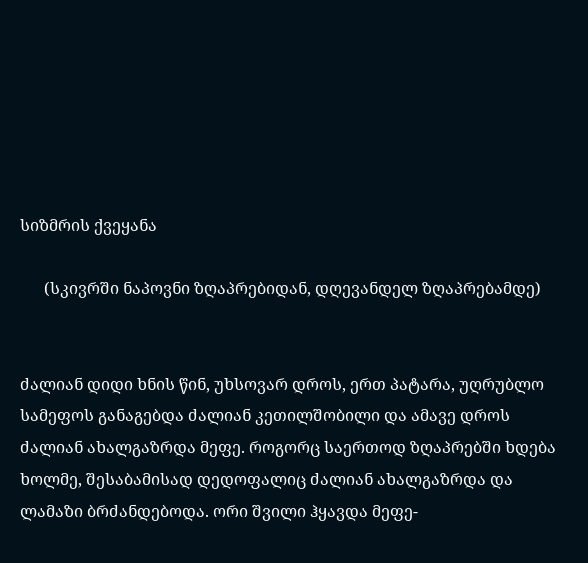სიზმრის ქვეყანა

      (სკივრში ნაპოვნი ზღაპრებიდან, დღევანდელ ზღაპრებამდე)


ძალიან დიდი ხნის წინ, უხსოვარ დროს, ერთ პატარა, უღრუბლო სამეფოს განაგებდა ძალიან კეთილშობილი და ამავე დროს ძალიან ახალგაზრდა მეფე. როგორც საერთოდ ზღაპრებში ხდება ხოლმე, შესაბამისად დედოფალიც ძალიან ახალგაზრდა და ლამაზი ბრძანდებოდა. ორი შვილი ჰყავდა მეფე-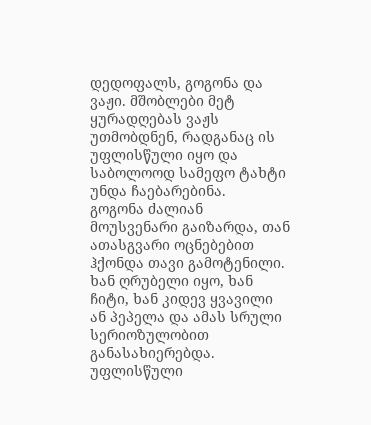დედოფალს, გოგონა და ვაჟი. მშობლები მეტ ყურადღებას ვაჟს უთმობდნენ, რადგანაც ის უფლისწული იყო და საბოლოოდ სამეფო ტახტი უნდა ჩაებარებინა.
გოგონა ძალიან მოუსვენარი გაიზარდა, თან ათასგვარი ოცნებებით ჰქონდა თავი გამოტენილი. ხან ღრუბელი იყო, ხან ჩიტი, ხან კიდევ ყვავილი ან პეპელა და ამას სრული სერიოზულობით განასახიერებდა. უფლისწული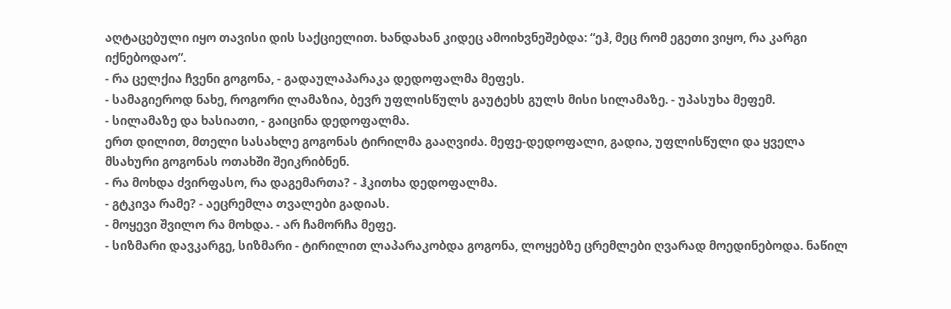აღტაცებული იყო თავისი დის საქციელით. ხანდახან კიდეც ამოიხვნეშებდა: “ეჰ, მეც რომ ეგეთი ვიყო, რა კარგი იქნებოდაო”.
- რა ცელქია ჩვენი გოგონა, - გადაულაპარაკა დედოფალმა მეფეს.
- სამაგიეროდ ნახე, როგორი ლამაზია, ბევრ უფლისწულს გაუტეხს გულს მისი სილამაზე. - უპასუხა მეფემ.
- სილამაზე და ხასიათი, - გაიცინა დედოფალმა.
ერთ დილით, მთელი სასახლე გოგონას ტირილმა გააღვიძა. მეფე-დედოფალი, გადია, უფლისწული და ყველა მსახური გოგონას ოთახში შეიკრიბნენ.
- რა მოხდა ძვირფასო, რა დაგემართა? - ჰკითხა დედოფალმა.
- გტკივა რამე? - აეცრემლა თვალები გადიას.
- მოყევი შვილო რა მოხდა. - არ ჩამორჩა მეფე.
- სიზმარი დავკარგე, სიზმარი - ტირილით ლაპარაკობდა გოგონა, ლოყებზე ცრემლები ღვარად მოედინებოდა. ნაწილ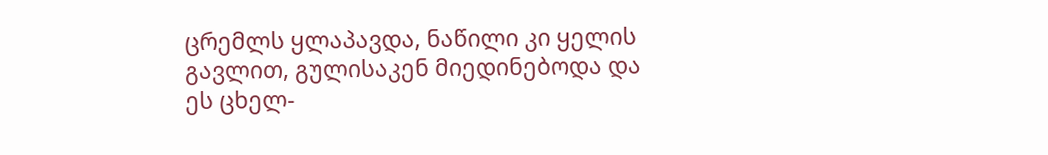ცრემლს ყლაპავდა, ნაწილი კი ყელის გავლით, გულისაკენ მიედინებოდა და ეს ცხელ-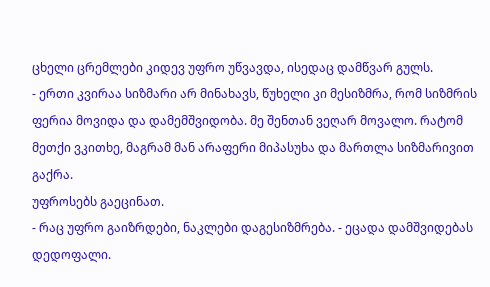ცხელი ცრემლები კიდევ უფრო უწვავდა, ისედაც დამწვარ გულს.
- ერთი კვირაა სიზმარი არ მინახავს, წუხელი კი მესიზმრა, რომ სიზმრის ფერია მოვიდა და დამემშვიდობა. მე შენთან ვეღარ მოვალო. რატომ მეთქი ვკითხე, მაგრამ მან არაფერი მიპასუხა და მართლა სიზმარივით გაქრა.
უფროსებს გაეცინათ.
- რაც უფრო გაიზრდები, ნაკლები დაგესიზმრება. - ეცადა დამშვიდებას დედოფალი.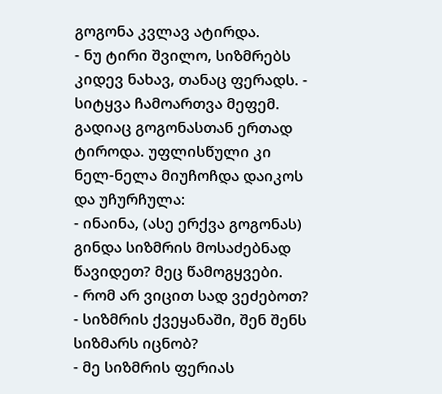გოგონა კვლავ ატირდა.
- ნუ ტირი შვილო, სიზმრებს კიდევ ნახავ, თანაც ფერადს. - სიტყვა ჩამოართვა მეფემ. გადიაც გოგონასთან ერთად ტიროდა. უფლისწული კი ნელ-ნელა მიუჩოჩდა დაიკოს და უჩურჩულა:
- ინაინა, (ასე ერქვა გოგონას) გინდა სიზმრის მოსაძებნად წავიდეთ? მეც წამოგყვები.
- რომ არ ვიცით სად ვეძებოთ?
- სიზმრის ქვეყანაში, შენ შენს სიზმარს იცნობ?
- მე სიზმრის ფერიას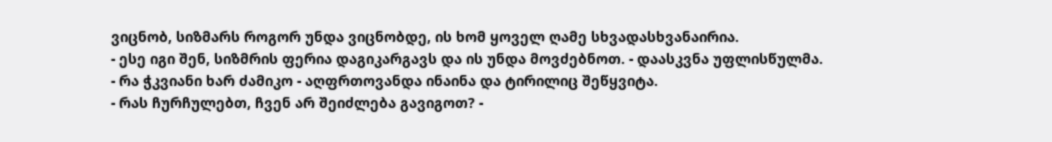ვიცნობ, სიზმარს როგორ უნდა ვიცნობდე, ის ხომ ყოველ ღამე სხვადასხვანაირია.
- ესე იგი შენ, სიზმრის ფერია დაგიკარგავს და ის უნდა მოვძებნოთ. - დაასკვნა უფლისწულმა.
- რა ჭკვიანი ხარ ძამიკო - აღფრთოვანდა ინაინა და ტირილიც შეწყვიტა.
- რას ჩურჩულებთ, ჩვენ არ შეიძლება გავიგოთ? -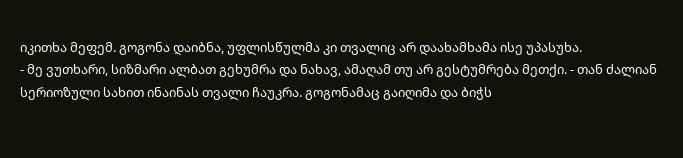იკითხა მეფემ. გოგონა დაიბნა, უფლისწულმა კი თვალიც არ დაახამხამა ისე უპასუხა.
- მე ვუთხარი, სიზმარი ალბათ გეხუმრა და ნახავ, ამაღამ თუ არ გესტუმრება მეთქი. - თან ძალიან სერიოზული სახით ინაინას თვალი ჩაუკრა. გოგონამაც გაიღიმა და ბიჭს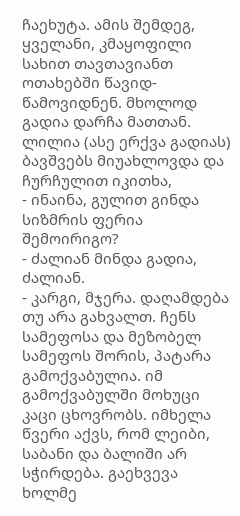ჩაეხუტა. ამის შემდეგ, ყველანი, კმაყოფილი სახით თავთავიანთ ოთახებში წავიდ-წამოვიდნენ. მხოლოდ გადია დარჩა მათთან. ლილია (ასე ერქვა გადიას) ბავშვებს მიუახლოვდა და ჩურჩულით იკითხა,
- ინაინა, გულით გინდა სიზმრის ფერია შემოირიგო?
- ძალიან მინდა გადია, ძალიან.
- კარგი, მჯერა. დაღამდება თუ არა გახვალთ. ჩენს სამეფოსა და მეზობელ სამეფოს შორის, პატარა გამოქვაბულია. იმ გამოქვაბულში მოხუცი კაცი ცხოვრობს. იმხელა წვერი აქვს, რომ ლეიბი, საბანი და ბალიში არ სჭირდება. გაეხვევა ხოლმე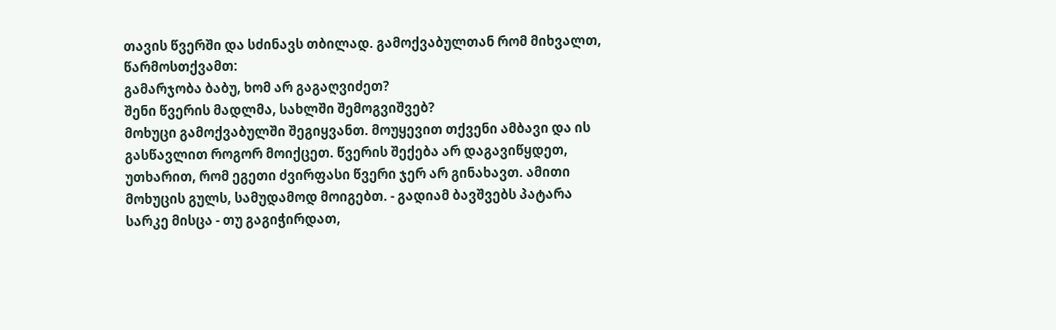თავის წვერში და სძინავს თბილად. გამოქვაბულთან რომ მიხვალთ, წარმოსთქვამთ:
გამარჯობა ბაბუ, ხომ არ გაგაღვიძეთ?
შენი წვერის მადლმა, სახლში შემოგვიშვებ?
მოხუცი გამოქვაბულში შეგიყვანთ. მოუყევით თქვენი ამბავი და ის გასწავლით როგორ მოიქცეთ. წვერის შექება არ დაგავიწყდეთ, უთხარით, რომ ეგეთი ძვირფასი წვერი ჯერ არ გინახავთ. ამითი მოხუცის გულს, სამუდამოდ მოიგებთ. - გადიამ ბავშვებს პატარა სარკე მისცა - თუ გაგიჭირდათ,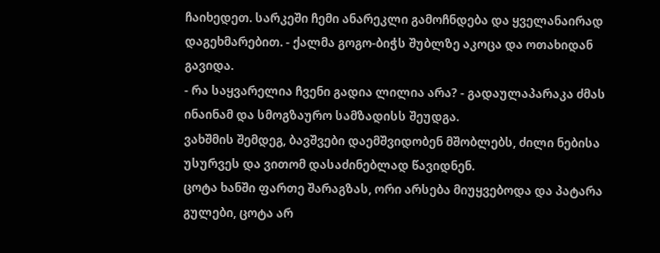ჩაიხედეთ. სარკეში ჩემი ანარეკლი გამოჩნდება და ყველანაირად დაგეხმარებით. - ქალმა გოგო-ბიჭს შუბლზე აკოცა და ოთახიდან გავიდა.
- რა საყვარელია ჩვენი გადია ლილია არა? - გადაულაპარაკა ძმას ინაინამ და სმოგზაურო სამზადისს შეუდგა.
ვახშმის შემდეგ, ბავშვები დაემშვიდობენ მშობლებს, ძილი ნებისა უსურვეს და ვითომ დასაძინებლად წავიდნენ.
ცოტა ხანში ფართე შარაგზას, ორი არსება მიუყვებოდა და პატარა გულები, ცოტა არ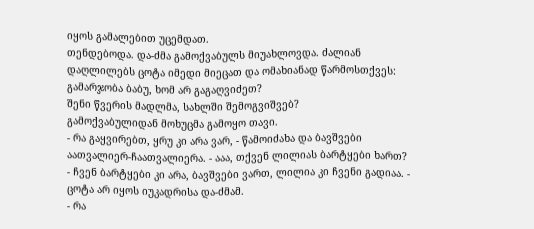იყოს გამალებით უცემდათ.
თენდებოდა. და-ძმა გამოქვაბულს მიუახლოვდა. ძალიან დაღლილებს ცოტა იმედი მიეცათ და ომახიანად წარმოსთქვეს:
გამარჯობა ბაბუ, ხომ არ გაგაღვიძეთ?
შენი წვერის მადლმა, სახლში შემოგვიშვებ?
გამოქვაბულიდან მოხუცმა გამოყო თავი.
- რა გაყვირებთ, ყრუ კი არა ვარ, - წამოიძახა და ბავშვები აათვალიერ-ჩაათვალიერა. - ააა, თქვენ ლილიას ბარტყები ხართ?
- ჩვენ ბარტყები კი არა, ბავშვები ვართ, ლილია კი ჩვენი გადიაა. - ცოტა არ იყოს იუკადრისა და-ძმამ.
- რა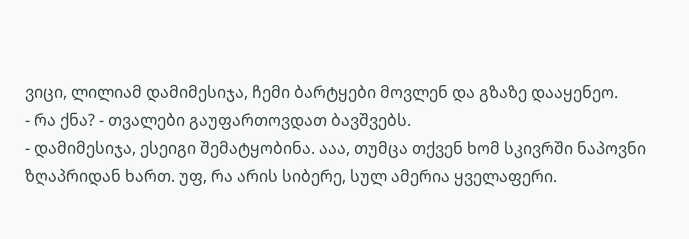ვიცი, ლილიამ დამიმესიჯა, ჩემი ბარტყები მოვლენ და გზაზე დააყენეო.
- რა ქნა? - თვალები გაუფართოვდათ ბავშვებს.
- დამიმესიჯა, ესეიგი შემატყობინა. ააა, თუმცა თქვენ ხომ სკივრში ნაპოვნი ზღაპრიდან ხართ. უფ, რა არის სიბერე, სულ ამერია ყველაფერი.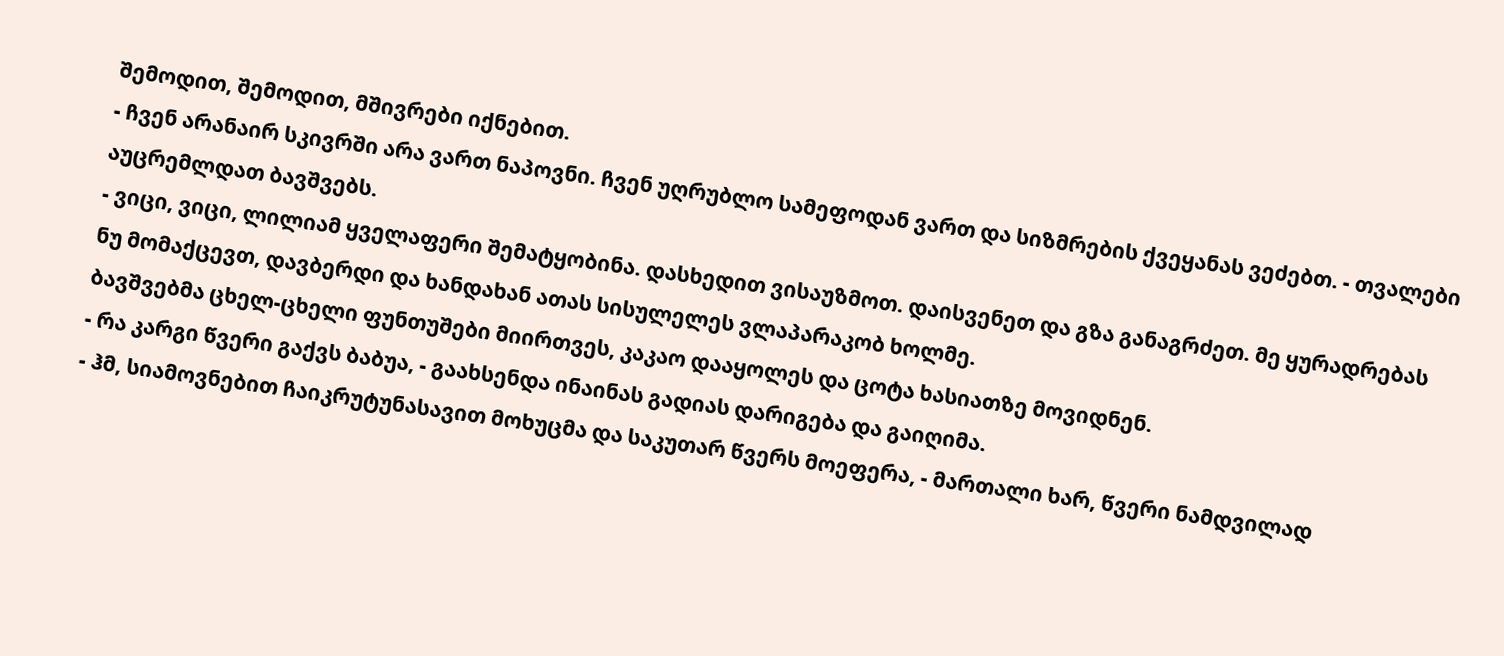შემოდით, შემოდით, მშივრები იქნებით.
- ჩვენ არანაირ სკივრში არა ვართ ნაპოვნი. ჩვენ უღრუბლო სამეფოდან ვართ და სიზმრების ქვეყანას ვეძებთ. - თვალები აუცრემლდათ ბავშვებს.
- ვიცი, ვიცი, ლილიამ ყველაფერი შემატყობინა. დასხედით ვისაუზმოთ. დაისვენეთ და გზა განაგრძეთ. მე ყურადრებას ნუ მომაქცევთ, დავბერდი და ხანდახან ათას სისულელეს ვლაპარაკობ ხოლმე.
ბავშვებმა ცხელ-ცხელი ფუნთუშები მიირთვეს, კაკაო დააყოლეს და ცოტა ხასიათზე მოვიდნენ.
- რა კარგი წვერი გაქვს ბაბუა, - გაახსენდა ინაინას გადიას დარიგება და გაიღიმა.
- ჰმ, სიამოვნებით ჩაიკრუტუნასავით მოხუცმა და საკუთარ წვერს მოეფერა, - მართალი ხარ, წვერი ნამდვილად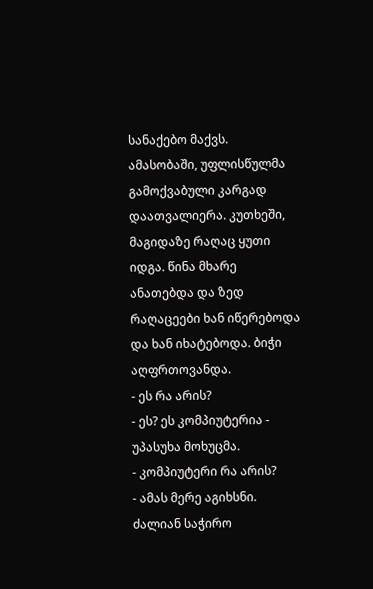სანაქებო მაქვს.
ამასობაში, უფლისწულმა გამოქვაბული კარგად დაათვალიერა. კუთხეში, მაგიდაზე რაღაც ყუთი იდგა. წინა მხარე ანათებდა და ზედ რაღაცეები ხან იწერებოდა და ხან იხატებოდა. ბიჭი აღფრთოვანდა.
- ეს რა არის?
- ეს? ეს კომპიუტერია - უპასუხა მოხუცმა.
- კომპიუტერი რა არის?
- ამას მერე აგიხსნი. ძალიან საჭირო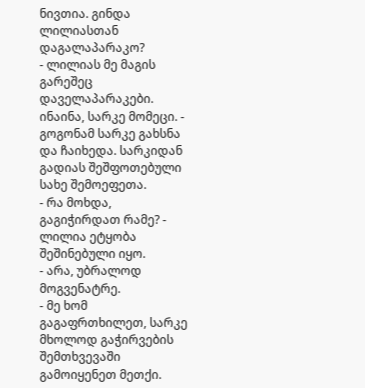ნივთია. გინდა ლილიასთან დაგალაპარაკო?
- ლილიას მე მაგის გარეშეც დაველაპარაკები. ინაინა, სარკე მომეცი. - გოგონამ სარკე გახსნა და ჩაიხედა. სარკიდან გადიას შეშფოთებული სახე შემოეფეთა.
- რა მოხდა, გაგიჭირდათ რამე? - ლილია ეტყობა შეშინებული იყო.
- არა, უბრალოდ მოგვენატრე.
- მე ხომ გაგაფრთხილეთ, სარკე მხოლოდ გაჭირვების შემთხვევაში გამოიყენეთ მეთქი.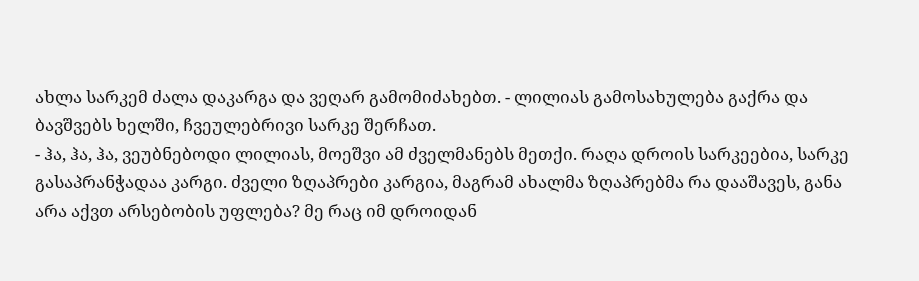ახლა სარკემ ძალა დაკარგა და ვეღარ გამომიძახებთ. - ლილიას გამოსახულება გაქრა და ბავშვებს ხელში, ჩვეულებრივი სარკე შერჩათ.
- ჰა, ჰა, ჰა, ვეუბნებოდი ლილიას, მოეშვი ამ ძველმანებს მეთქი. რაღა დროის სარკეებია, სარკე გასაპრანჭადაა კარგი. ძველი ზღაპრები კარგია, მაგრამ ახალმა ზღაპრებმა რა დააშავეს, განა არა აქვთ არსებობის უფლება? მე რაც იმ დროიდან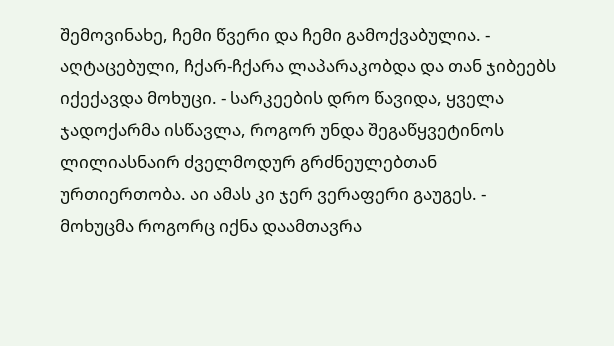შემოვინახე, ჩემი წვერი და ჩემი გამოქვაბულია. - აღტაცებული, ჩქარ-ჩქარა ლაპარაკობდა და თან ჯიბეებს იქექავდა მოხუცი. - სარკეების დრო წავიდა, ყველა ჯადოქარმა ისწავლა, როგორ უნდა შეგაწყვეტინოს ლილიასნაირ ძველმოდურ გრძნეულებთან ურთიერთობა. აი ამას კი ჯერ ვერაფერი გაუგეს. - მოხუცმა როგორც იქნა დაამთავრა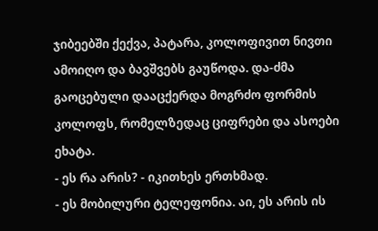ჯიბეებში ქექვა, პატარა, კოლოფივით ნივთი ამოიღო და ბავშვებს გაუწოდა. და-ძმა გაოცებული დააცქერდა მოგრძო ფორმის კოლოფს, რომელზედაც ციფრები და ასოები ეხატა.
- ეს რა არის? - იკითხეს ერთხმად.
- ეს მობილური ტელეფონია. აი, ეს არის ის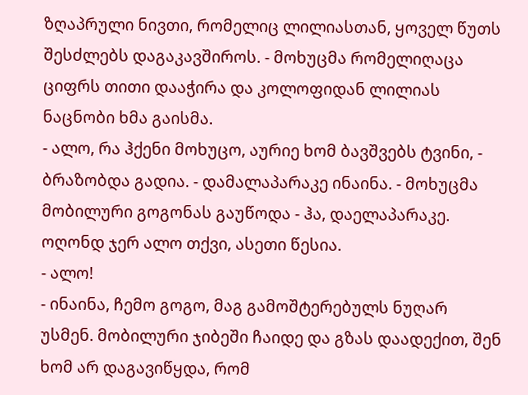ზღაპრული ნივთი, რომელიც ლილიასთან, ყოველ წუთს შესძლებს დაგაკავშიროს. - მოხუცმა რომელიღაცა ციფრს თითი დააჭირა და კოლოფიდან ლილიას ნაცნობი ხმა გაისმა.
- ალო, რა ჰქენი მოხუცო, აურიე ხომ ბავშვებს ტვინი, - ბრაზობდა გადია. - დამალაპარაკე ინაინა. - მოხუცმა მობილური გოგონას გაუწოდა - ჰა, დაელაპარაკე. ოღონდ ჯერ ალო თქვი, ასეთი წესია.
- ალო!
- ინაინა, ჩემო გოგო, მაგ გამოშტერებულს ნუღარ უსმენ. მობილური ჯიბეში ჩაიდე და გზას დაადექით, შენ ხომ არ დაგავიწყდა, რომ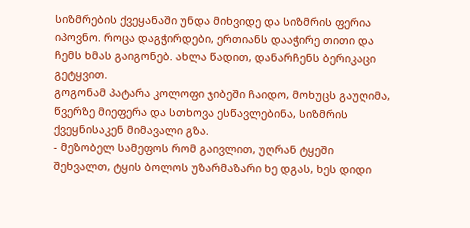სიზმრების ქვეყანაში უნდა მიხვიდე და სიზმრის ფერია იპოვნო. როცა დაგჭირდები, ერთიანს დააჭირე თითი და ჩემს ხმას გაიგონებ. ახლა წადით, დანარჩენს ბერიკაცი გეტყვით.
გოგონამ პატარა კოლოფი ჯიბეში ჩაიდო, მოხუცს გაუღიმა, წვერზე მიეფერა და სთხოვა ესწავლებინა, სიზმრის ქვეყნისაკენ მიმავალი გზა.
- მეზობელ სამეფოს რომ გაივლით, უღრან ტყეში შეხვალთ, ტყის ბოლოს უზარმაზარი ხე დგას, ხეს დიდი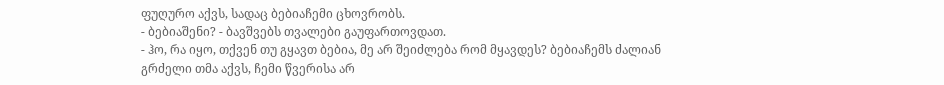ფუღურო აქვს, სადაც ბებიაჩემი ცხოვრობს.
- ბებიაშენი? - ბავშვებს თვალები გაუფართოვდათ.
- ჰო, რა იყო, თქვენ თუ გყავთ ბებია, მე არ შეიძლება რომ მყავდეს? ბებიაჩემს ძალიან გრძელი თმა აქვს, ჩემი წვერისა არ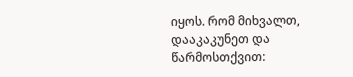იყოს. რომ მიხვალთ, დააკაკუნეთ და წარმოსთქვით: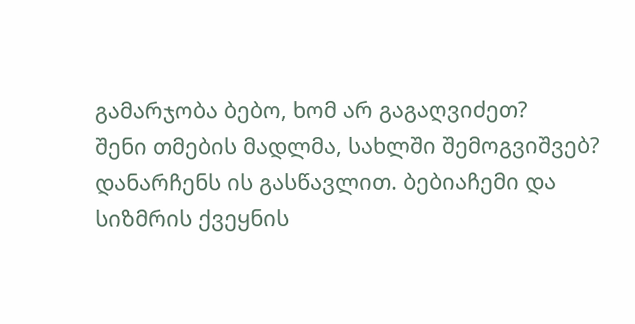გამარჯობა ბებო, ხომ არ გაგაღვიძეთ?
შენი თმების მადლმა, სახლში შემოგვიშვებ?
დანარჩენს ის გასწავლით. ბებიაჩემი და სიზმრის ქვეყნის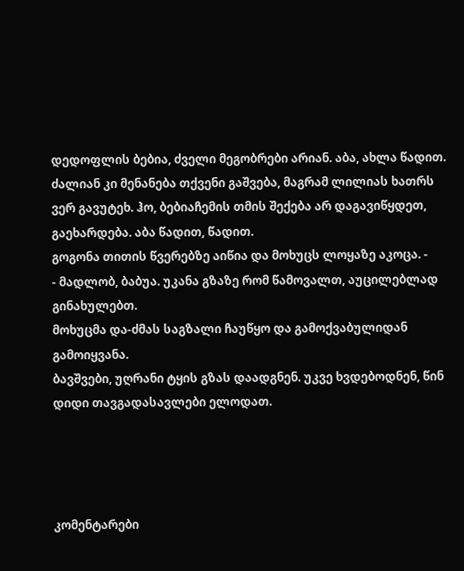დედოფლის ბებია, ძველი მეგობრები არიან. აბა, ახლა წადით. ძალიან კი მენანება თქვენი გაშვება, მაგრამ ლილიას ხათრს ვერ გავუტეხ. ჰო, ბებიაჩემის თმის შექება არ დაგავიწყდეთ, გაეხარდება. აბა წადით, წადით.
გოგონა თითის წვერებზე აიწია და მოხუცს ლოყაზე აკოცა. -
- მადლობ, ბაბუა. უკანა გზაზე რომ წამოვალთ, აუცილებლად გინახულებთ.
მოხუცმა და-ძმას საგზალი ჩაუწყო და გამოქვაბულიდან გამოიყვანა.
ბავშვები, უღრანი ტყის გზას დაადგნენ. უკვე ხვდებოდნენ, წინ დიდი თავგადასავლები ელოდათ.




კომენტარები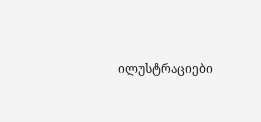ილუსტრაციები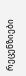რეცენზიები